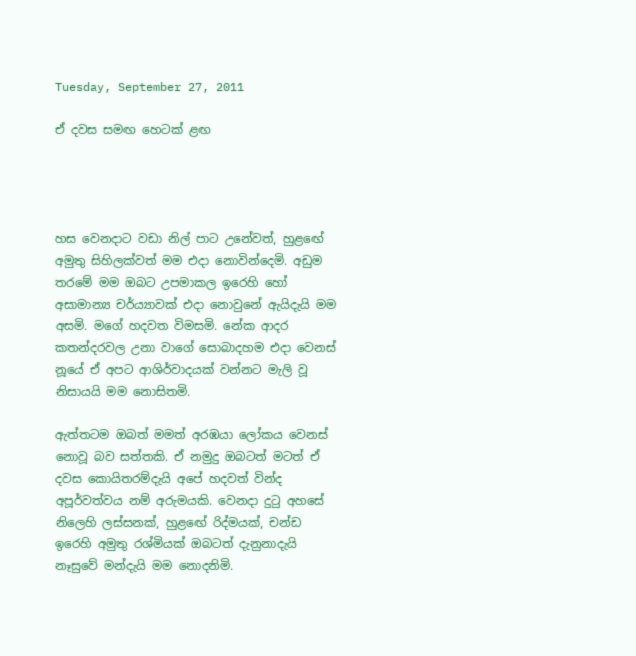Tuesday, September 27, 2011

ඒ දවස සමඟ හෙටක් ළඟ




හස වෙනදාට වඩා නිල් පාට උනේවත්, හුළඟේ අමුතු සිහිලක්වත් මම එදා නොවින්දෙමි. අඩුම තරමේ මම ඔබට උපමාකල ඉරෙහි හෝ අසාමාන්‍ය චර්ය්‍යාවක් එදා නොවුනේ ඇයිදැයි මම අසමි. මගේ හදවත විමසමි. නේක ආදර කතන්දරවල උනා වාගේ සොබාදහම එදා වෙනස් නූයේ ඒ අපට ආශිර්වාදයක් වන්නට මැලි වූ නිසායයි මම නොසිතමි.

ඇත්තටම ඔබත් මමත් අරඹයා ලෝකය වෙනස් නොවූ බව සත්තකි. ඒ නමුදු ඔබටත් මටත් ඒ දවස කොයිතරම්දැයි අපේ හදවත් වින්ද අපූර්වත්වය නම් අරුමයකි. වෙනදා දුටු අහසේ නිලෙහි ලස්සනක්, හුළඟේ රිද්මයක්, චන්ඩ ඉරෙහි අමුතු රශ්මියක් ඔබටත් දැනුනාදැයි නෑසුවේ මන්දැයි මම නොදනිමි.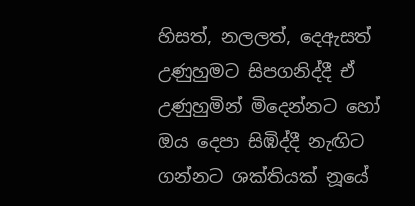හිසත්, නලලත්, දෙඇසත් උණුහුමට සිපගනිද්දී ඒ උණුහුමින් මිදෙන්නට හෝ ඔය දෙපා සිඹිද්දී නැඟිට ගන්නට ශක්තියක් නූයේ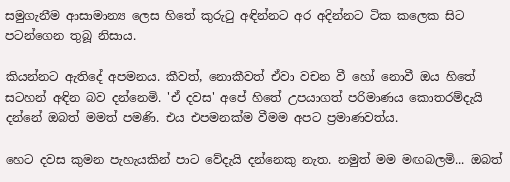සමුගැනීම ආසාමාන්‍ය ලෙස හිතේ කුරුටු අඳින්නට අර අදින්නට ටික කලෙක සිට පටන්ගෙන තුබූ නිසාය.

කියන්නට ඇතිදේ අපමනය. කීවත්, නොකීවත් ඒවා වචන වී හෝ නොවී ඔය හිතේ සටහන් අඳින බව දන්නෙමි. 'ඒ දවස' අපේ හිතේ උපයාගත් පරිමාණය කොතරම්දැයි දන්නේ ඔබත් මමත් පමණි. එය එපමනක්ම වීමම අපට ප්‍රමාණවත්ය.

හෙට දවස කුමන පැහැයකින් පාට වේදැයි දන්නෙකු නැත. නමුත් මම මඟබලමි... ඔබත්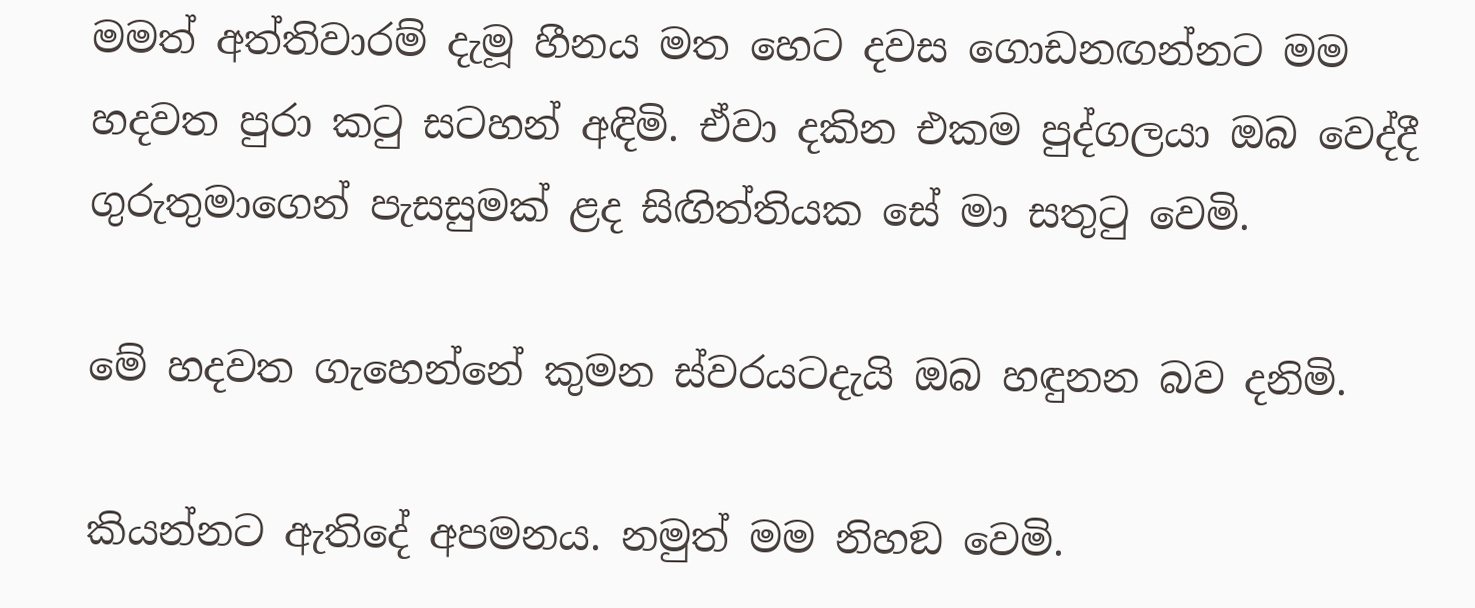මමත් අත්තිවාරම් දැමූ හීනය මත හෙට දවස ගොඩනඟන්නට මම හදවත පුරා කටු සටහන් අඳිමි. ඒවා දකින එකම පුද්ගලයා ඔබ වෙද්දී ගුරුතුමාගෙන් පැසසුමක් ළද සිඟිත්තියක සේ මා සතුටු වෙමි.

මේ හදවත ගැහෙන්නේ කුමන ස්වරයටදැයි ඔබ හඳුනන බව දනිමි.

කියන්නට ඇතිදේ අපමනය. නමුත් මම නිහඞ වෙමි.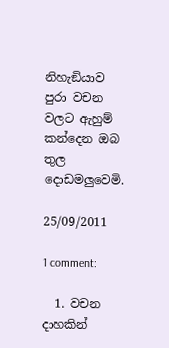නිහැඞියාව පුරා වචන වලට ඇහුම් කන්දෙන ඔබ  තුල දොඩමලුවෙමි.

25/09/2011

1 comment:

  1. වචන දාහකින්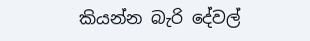කියන්න බැරි දේවල්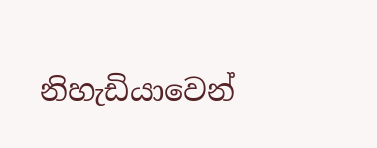නිහැඩියාවෙන්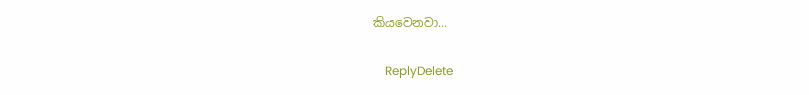කියවෙනවා...

    ReplyDelete